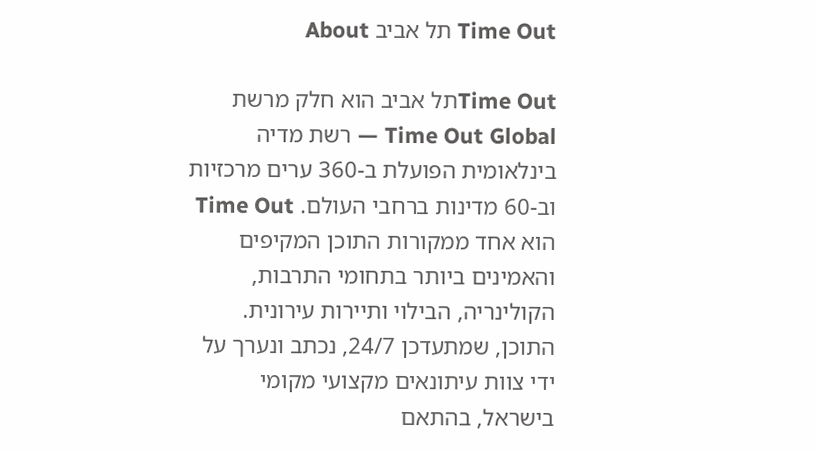Time Out תל אביב About

Time Outתל אביב הוא חלק מרשת Time Out Global — רשת מדיה בינלאומית הפועלת ב-360 ערים מרכזיות וב-60 מדינות ברחבי העולם. Time Out הוא אחד ממקורות התוכן המקיפים והאמינים ביותר בתחומי התרבות, הקולינריה, הבילוי ותיירות עירונית. התוכן, שמתעדכן 24/7, נכתב ונערך על ידי צוות עיתונאים מקצועי מקומי בישראל, בהתאם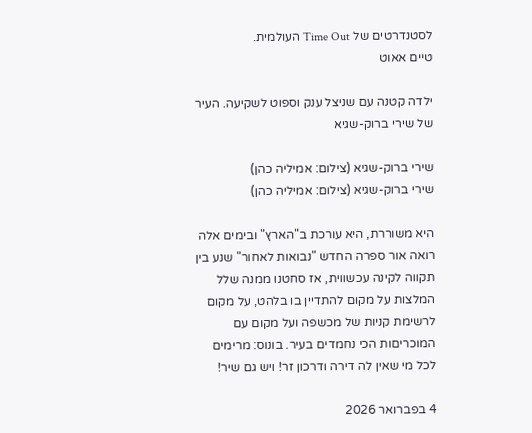לסטנדרטים של Time Out העולמית.
טיים אאוט

ילדה קטנה עם שניצל ענק וספוט לשקיעה. העיר של שירי ברוק-שגיא

שירי ברוק-שגיא (צילום: אמיליה כהן)
שירי ברוק-שגיא (צילום: אמיליה כהן)

היא משוררת, היא עורכת ב"הארץ" ובימים אלה רואה אור ספרה החדש "נבואות לאחור" שנע בין תקווה לקינה עכשווית, אז סחטנו ממנה שלל המלצות על מקום להתדיין בו בלהט, על מקום לרשימת קניות של מכשפה ועל מקום עם המוכריםות הכי נחמדים בעיר. בונוס: מרימים לכל מי שאין לה דירה ודרכון זר! ויש גם שיר!

4 בפברואר 2026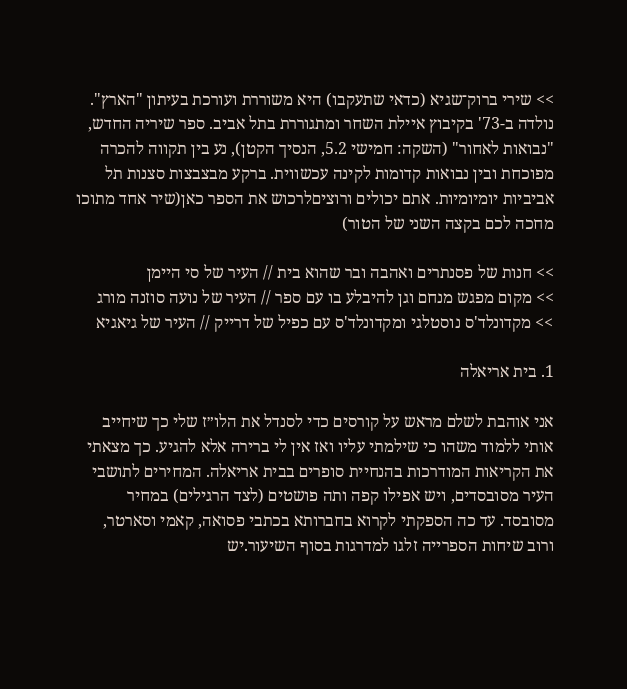>> שירי ברוק־שגיא (כדאי שתעקבו) היא משוררת ועורכת בעיתון "הארץ". נולדה ב-73' בקיבוץ איילת השחר ומתגוררת בתל אביב. ספר שיריה החדש, "נבואות לאחור" (השקה: חמישי 5.2, הנסיך הקטן), נע בין תקווה להכרה מפוכחת ובין נבואות קדומות לקינה עכשווית. ברקע מבצבצות סצנות תל אביביות יומיומיות. אתם יכולים ורוציםלרכוש את הספר כאן(שיר אחד מתוכו מחכה לכם בקצה השני של הטור)

>> חנות של פסנתרים ואהבה ובר שהוא בית // העיר של סי היימן
>> מקום מפגש מנחם וגן להיבלע בו עם ספר // העיר של נועה סוזנה מורג
>> מקדונלד'ס נוסטלגי ומקדונלד'ס עם כפיל של דרייק // העיר של גיאגיא

1. בית אריאלה

אני אוהבת לשלם מראש על קורסים כדי לסנדל את הלו״ז שלי כך שיחייב אותי ללמוד משהו כי שילמתי עליו ואז אין לי ברירה אלא להגיע. כך מצאתי את הקריאות המודרכות בהנחיית סופרים בבית אריאלה. המחירים לתושבי העיר מסובסדים, ויש אפילו קפה ותה פושטים (לצד הרגילים) במחיר מסובסד. עד כה הספקתי לקרוא בחברותא בכתבי פסואה, קאמי וסארטר, ורוב שיחות הספרייה זלגו למדרגות בסוף השיעור.יש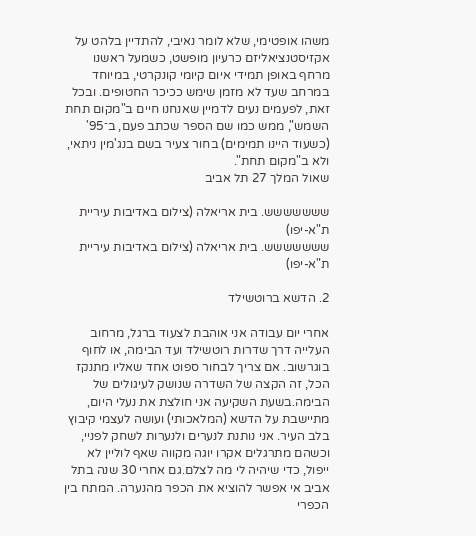משהו אופטימי, שלא לומר נאיבי, להתדיין בלהט על אקזיסטנציאליזם כרעיון מופשט, כשמעל ראשנו מרחף באופן תמידי איום קיומי קונקרטי, במיוחד במרחב שעד לא מזמן שימש ככיכר החטופים. ובכל זאת, לפעמים נעים לדמיין שאנחנו חיים ב"מקום תחת השמש", ממש כמו שם הספר שכתב פעם, ב־95' (כשעוד היינו תמימים) בחור צעיר בשם בנג'מין ניתאי, ולא ב"מקום תחת".
שאול המלך 27 תל אביב

ששששששש. בית אריאלה (צילום באדיבות עיריית ת"א-יפו)
ששששששש. בית אריאלה (צילום באדיבות עיריית ת"א-יפו)

2. הדשא ברוטשילד

אחרי יום עבודה אני אוהבת לצעוד ברגל, מרחוב העלייה דרך שדרות רוטשילד ועד הבימה, או לחוף בוגרשוב. אם צריך לבחור ספוט אחד שאליו מתנקז הכל, זה הקצה של השדרה שנושק לעיגולים של הבימה.בשעת השקיעה אני חולצת את נעלי היום, מתיישבת על הדשא (המלאכותי) ועושה לעצמי קיבוץ בלב העיר. אני נותנת לנערים ולנערות לשחק לפניי, וכשהם מתרגלים אקרו יוגה מקווה שאף לוליין לא ייפול, כדי שיהיה לי מה לצלם.גם אחרי 30 שנה בתל אביב אי אפשר להוציא את הכפר מהנערה. המתח בין הכפרי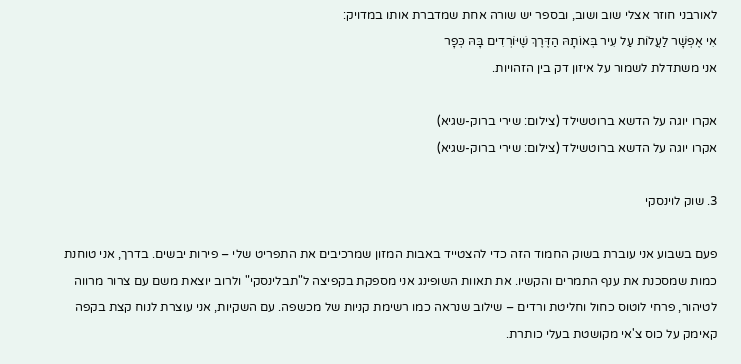לאורבני חוזר אצלי שוב ושוב, ובספר יש שורה אחת שמדברת אותו במדויק:
אִי אֶפְשָׁר לַעֲלוֹת עַל עִיר בְּאוֹתָהּ הַדֶּרֶךְ שֶׁיּוֹרְדִים בָּהּ כְּפָר
אני משתדלת לשמור על איזון דק בין הזהויות.

אקרו יוגה על הדשא ברוטשילד (צילום: שירי ברוק-שגיא)
אקרו יוגה על הדשא ברוטשילד (צילום: שירי ברוק-שגיא)

3. שוק לוינסקי

פעם בשבוע אני עוברת בשוק החמוד הזה כדי להצטייד באבות המזון שמרכיבים את התפריט שלי – פירות יבשים. בדרך, אני טוחנת כמות שמסכנת את ענף התמרים והקשיו. את תאוות השופינג אני מספקת בקפיצה ל"תבלינסקי" ולרוב יוצאת משם עם צרור מרווה לטיהור, פרחי לוטוס כחול וחליטת ורדים – שילוב שנראה כמו רשימת קניות של מכשפה. עם השקיות, אני עוצרת לנוח קצת בקפה קאימק על כוס צ'אי מקושטת בעלי כותרת.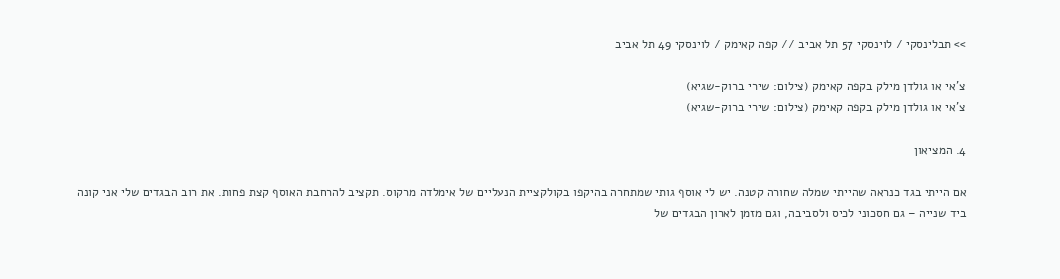>> תבלינסקי / לוינסקי 57 תל אביב // קפה קאימק / לוינסקי 49 תל אביב

צ'אי או גולדן מילק בקפה קאימק (צילום: שירי ברוק-שגיא)
צ'אי או גולדן מילק בקפה קאימק (צילום: שירי ברוק-שגיא)

4. המציאון

אם הייתי בגד כנראה שהייתי שמלה שחורה קטנה. יש לי אוסף גותי שמתחרה בהיקפו בקולקציית הנעליים של אימלדה מרקוס. תקציב להרחבת האוסף קצת פחות. את רוב הבגדים שלי אני קונה ביד שנייה – גם חסכוני לכיס ולסביבה, וגם מזמן לארון הבגדים של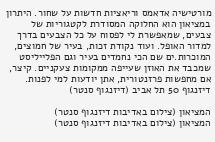מורטישיה אדאמס וריאציות חדשות על שחור. היתרון במציאון הוא החלוקה המסודרת לקטגוריות של צבעים, שמאפשרת לי לפסוח על כל הצבעים בדרך למדור האופל. ועוד נקודת זכות, בעיר של חמוצים, המוכרות.ים שם הכי נחמדים בעיר וגם הפלייליסט שמכבד את האוזן שעייפה ממקומות צעקניים. קיצר, אם מחפשות פרזנטורית, אתן יודעות למי לפנות.
דיזנגוף 50 תל אביב (דיזנגוף סנטר)

המציאון (צילום באדיבות דיזנגוף סנטר)
המציאון (צילום באדיבות דיזנגוף סנטר)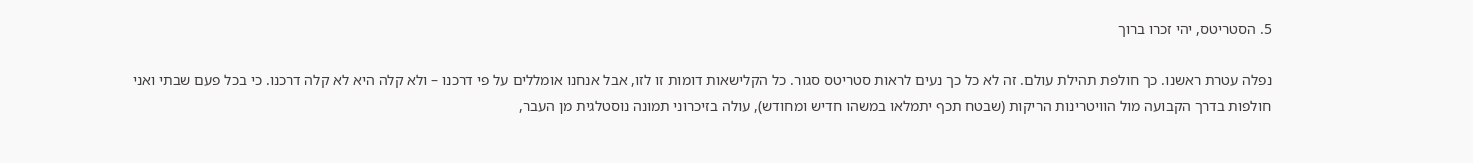5. הסטריטס, יהי זכרו ברוך

נפלה עטרת ראשנו. כך חולפת תהילת עולם. זה לא כל כך נעים לראות סטריטס סגור. כל הקלישאות דומות זו לזו, אבל אנחנו אומללים על פי דרכנו – ולא קלה היא לא קלה דרכנו. כי בכל פעם שבתי ואני חולפות בדרך הקבועה מול הוויטרינות הריקות (שבטח תכף יתמלאו במשהו חדיש ומחודש), עולה בזיכרוני תמונה נוסטלגית מן העבר,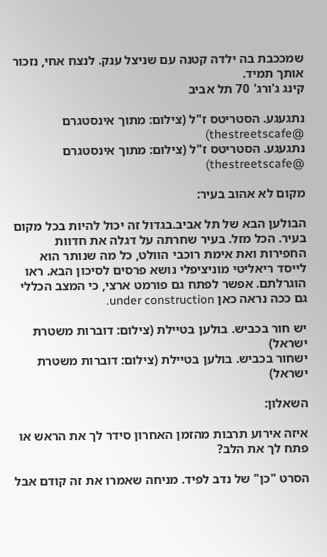שמככבת בה ילדה קטנה עם שניצל ענק. לנצח אחי, נזכור אותך תמיד.
קינג ג'ורג' 70 תל אביב

נתגעגע. הסטריטס ז"ל (צילום: מתוך אינסטגרם @thestreetscafe)
נתגעגע. הסטריטס ז"ל (צילום: מתוך אינסטגרם @thestreetscafe)

מקום לא אהוב בעיר:

הבולען הבא של תל אביב.בגדול זה יכול להיות בכל מקום בעיר. הכל מזל. בעיר שחרתה על דגלה את חדוות החפירות ואת אימת רוכבי הוולט, כל מה שנותר הוא לייסד ריאליטי מוניציפלי נושא פרסים לסיכון הבא. ראו הוגרלתם. אפשר לפתח גם פורמט ארצי, כי המצב הכללי גם ככה נראה כאן under construction.

יש חור בכביש. בולען בטיילת (צילום: דוברות משטרת ישראל)
ישחור בכביש. בולען בטיילת (צילום: דוברות משטרת ישראל)

השאלון:

איזה אירוע תרבות מהזמן האחרון סידר לך את הראש או פתח לך את הלב?

הסרט "כן" של נדב לפיד. מניחה שאמרו את זה קודם אבל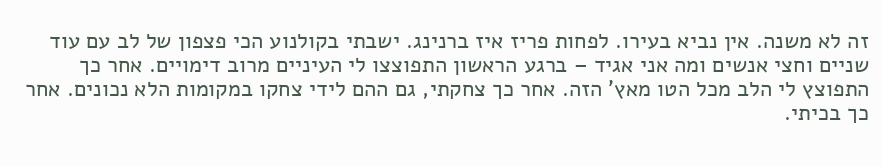זה לא משנה. אין נביא בעירו. לפחות פריז איז ברנינג. ישבתי בקולנוע הכי פצפון של לב עם עוד שניים וחצי אנשים ומה אני אגיד – ברגע הראשון התפוצצו לי העיניים מרוב דימויים. אחר כך התפוצץ לי הלב מכל הטו מאץ' הזה. אחר כך צחקתי, גם ההם לידי צחקו במקומות הלא נכונים. אחר כך בכיתי.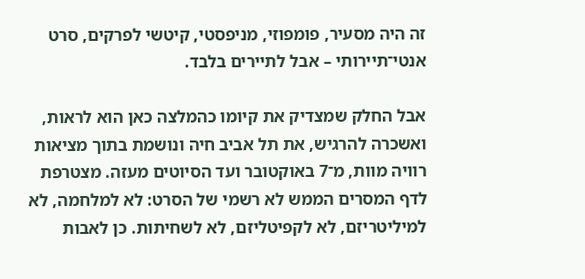זה היה מסעיר, פומפוזי, מניפסטי, קיטשי לפרקים, סרט אנטי־תיירותי – אבל לתיירים בלבד.

אבל החלק שמצדיק את קיומו כהמלצה כאן הוא לראות, ואשכרה להרגיש, את תל אביב חיה ונושמת בתוך מציאות רוויה מוות, מ־7 באוקטובר ועד הסיוטים מעזה. מצטרפת לדף המסרים הממש לא רשמי של הסרט: לא למלחמה, לא למיליטריזם, לא לקפיטליזם, לא לשחיתות. כן לאבות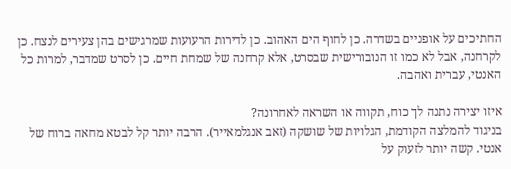החתיכים על אופניים בשדרה. כן לחוף הים האהוב. כן לדירות הרעועות שמרגישים בהן צעירים לנצח. כן לקרחנה, אבל לא כמו זו הנובורישית שבסרט, אלא קרחנה של שמחת חיים. כן לסרט שמדבר, למרות כל האנטי, עברית ואהבה.

איזו יצירה נתנה לך כוח, תקווה או השראה לאחרונה?
בניגוד להמלצה הקודמת, הגלויות של שושקה (זאב אנגלמאייר). הרבה יותר קל לבטא מחאה ברוח של אנטי. קשה יותר לזעוק על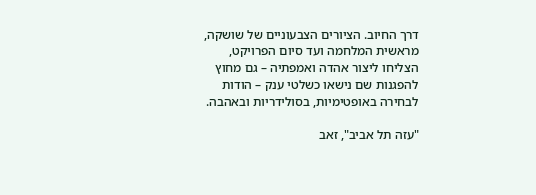דרך החיוב. הציורים הצבעוניים של שושקה, מראשית המלחמה ועד סיום הפרויקט, הצליחו ליצור אהדה ואמפתיה – גם מחוץ להפגנות שם נישאו כשלטי ענק – הודות לבחירה באופטימיות, בסולידריות ובאהבה.

"עזה תל אביב", זאב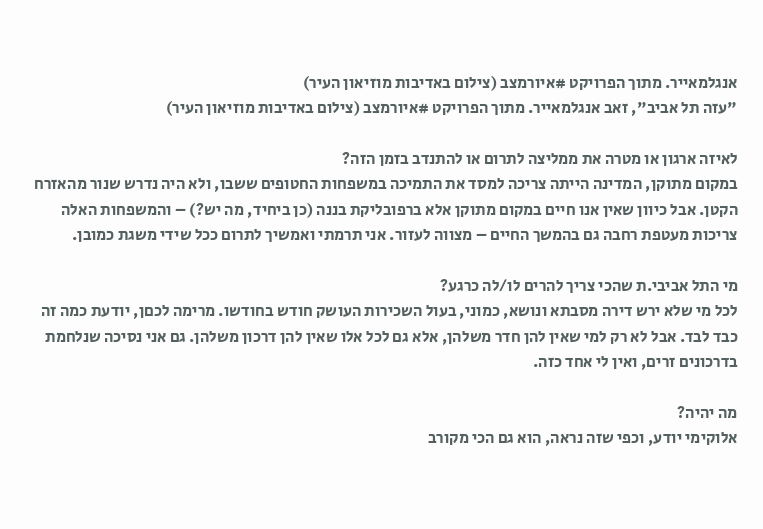אנגלמאייר. מתוך הפרויקט #איורמצב (צילום באדיבות מוזיאון העיר)
"עזה תל אביב", זאב אנגלמאייר. מתוך הפרויקט #איורמצב (צילום באדיבות מוזיאון העיר)

לאיזה ארגון או מטרה את ממליצה לתרום או להתנדב בזמן הזה?
במקום מתוקן, המדינה הייתה צריכה למסד את התמיכה במשפחות החטופים ששבו, ולא היה נדרש שנור מהאזרח הקטן. אבל כיוון שאין אנו חיים במקום מתוקן אלא ברפובליקת בננה (כן ביחיד, מה יש?) – והמשפחות האלה צריכות מעטפת רחבה גם בהמשך החיים – מצווה לעזור. אני תרמתי ואמשיך לתרום ככל שידי משגת כמובן.

מי התל אביבי.ת שהכי צריך להרים לו/לה כרגע?
לכל מי שלא ירש דירה מסבתא ונושא, כמוני, בעול השכירות העושק חודש בחודשו. מרימה לכםן, יודעת כמה זה כבד לבד. אבל לא רק למי שאין להן חדר משלהן, אלא גם לכל אלו שאין להן דרכון משלהן. גם אני נסיכה שנלחמת בדרכונים זרים, ואין לי אחד כזה.

מה יהיה?
אלוקימי יודע, וכפי שזה נראה, הוא גם הכי מקורב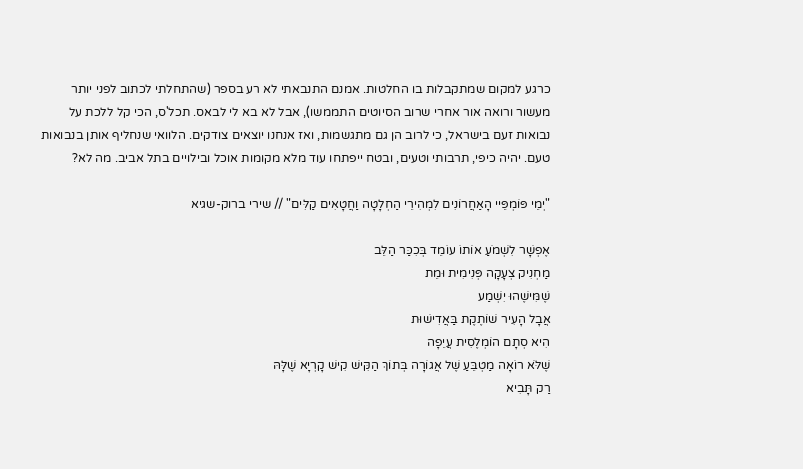כרגע למקום שמתקבלות בו החלטות. אמנם התנבאתי לא רע בספר (שהתחלתי לכתוב לפני יותר מעשור ורואה אור אחרי שרוב הסיוטים התממשו), אבל לא בא לי לבאס. תכל'ס, הכי קל ללכת על נבואות זעם בישראל, כי לרוב הן גם מתגשמות, ואז אנחנו יוצאים צודקים. הלוואי שנחליף אותן בנבואות טעם. יהיה כיפי, תרבותי וטעים, ובטח ייפתחו עוד מלא מקומות אוכל ובילויים בתל אביב. מה לא?

"יְמֵי פּוֹמְפֵּיי הָאַחֲרוֹנִים לִמְהִירֵי הַחְלָטָה וַחֲטָאִים קַלִּים" // שירי ברוק-שגיא

אֶפְשָׁר לִשְׁמֹעַ אוֹתוֹ עוֹמֵד בְּכִכַּר הַלֵּב
מַחְנִיק צְעָקָה פְּנִימִית וּמֵת
שֶׁמִּישֶׁהוּ יִשְׁמַע
אֲבָל הָעִיר שׁוֹתֶקֶת בַּאֲדִישׁוּת
הִיא סְתָם הוֹמְלֶסִית עֲיֵפָה
שֶׁלֹּא רוֹאָה מַטְבֵּעַ שֶׁל אֲגוֹרָה בְּתוֹךְ הַקִּישׁ קִישׁ קָרְיָא שֶׁלָּהּ
רַק תָּבִיא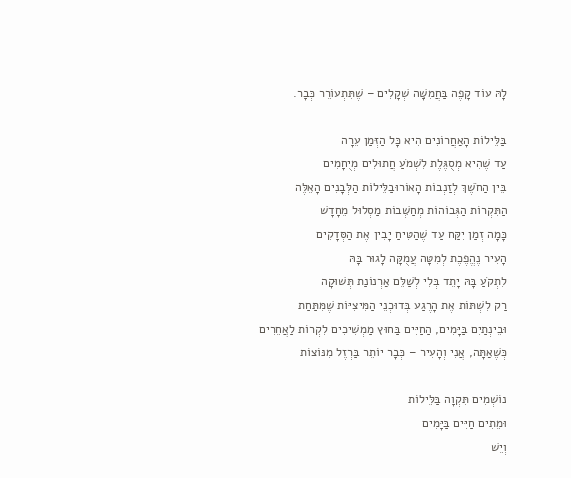לָהּ עוֹד קָפֶה בַּחֲמִשָּׁה שְׁקָלִים – שֶׁתִּתְעוֹרֵר כְּבָר.

בַּלֵּילוֹת הָאַחֲרוֹנִים הִיא כָּל הַזְּמַן עֵרָה
עַד שֶׁהִיא מְסֻגֶּלֶת לִשְׁמֹעַ חֲתוּלִים מְיֻחָמִים
בֵּין הַחֹשֶׁךְ לְזַנְבוֹת הָאוֹרוּבַלֵּילוֹת הַלְּבָנִים הָאֵלֶּה
הַתִּקְרוֹת הַגְּבוֹהוֹת מְחַשְּׁבוֹת מַסְלוּל מֵחָדָשׁ
כָּמָה זְמַן יִקַּח עַד שֶׁהַטִּיחַ יָבִין אֶת הַסְּדָקִים
הָעִיר נֶהֱפֶכֶת לְמִטָּה עֲמֻקָּה לָגוּר בָּהּ
לִתְקֹעַ בָּהּ יָתֵד בְּלִי לְשַׁלֵּם אַרְנוֹנַת תְּשׁוּקָה
רַק לִשְׁתּוֹת אֶת הָרֶגַע בְּדוּכְנֵי הַמִּיצִיּוֹת שֶׁמִּתַּחַת
וּבֵינְתַיִם בַּיָּמִים, הַחַיִּים בַּחוּץ מַמְשִׁיכִים לִקְרוֹת לַאֲחֵרִים
כְּשֶׁאַתָּה, אֲנִי וְהָעִיר – כְּבָר יוֹתֵר בַּרְזֶל מִנּוֹצוֹת

נוֹשְׁמִים תִּקְוָה בַּלֵּילוֹת
וּמֵתִים חַיִּים בַּיָּמִים
וְיֵשׁ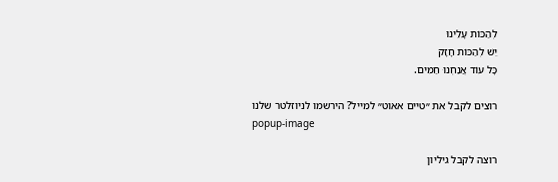לְהַכּוֹת עָלֵינוּ
יֵשׁ לְהַכּוֹת חָזָק
כָּל עוֹד אֲנַחְנוּ חַמִּים.

רוצים לקבל את ״טיים אאוט״ למייל? הירשמו לניוזלטר שלנו
popup-image

רוצה לקבל גיליון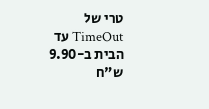טרי של TimeOut עד הבית ב-9.90 ש"ח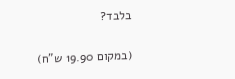בלבד?

(במקום 19.90 ש"ח)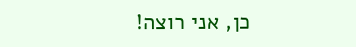כן, אני רוצה!